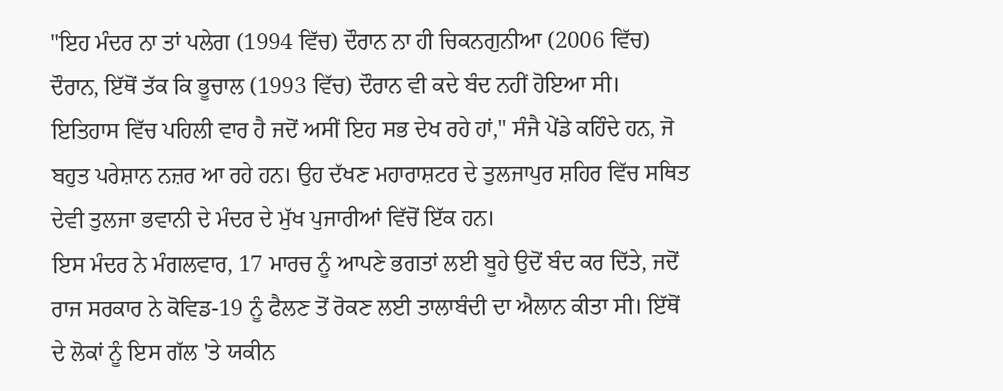"ਇਹ ਮੰਦਰ ਨਾ ਤਾਂ ਪਲੇਗ (1994 ਵਿੱਚ) ਦੌਰਾਨ ਨਾ ਹੀ ਚਿਕਨਗੁਨੀਆ (2006 ਵਿੱਚ) ਦੌਰਾਨ, ਇੱਥੋਂ ਤੱਕ ਕਿ ਭੂਚਾਲ (1993 ਵਿੱਚ) ਦੌਰਾਨ ਵੀ ਕਦੇ ਬੰਦ ਨਹੀਂ ਹੋਇਆ ਸੀ। ਇਤਿਹਾਸ ਵਿੱਚ ਪਹਿਲੀ ਵਾਰ ਹੈ ਜਦੋਂ ਅਸੀਂ ਇਹ ਸਭ ਦੇਖ ਰਹੇ ਹਾਂ," ਸੰਜੈ ਪੇਂਡੇ ਕਹਿੰਦੇ ਹਨ, ਜੋ ਬਹੁਤ ਪਰੇਸ਼ਾਨ ਨਜ਼ਰ ਆ ਰਹੇ ਹਨ। ਉਹ ਦੱਖਣ ਮਹਾਰਾਸ਼ਟਰ ਦੇ ਤੁਲਜਾਪੁਰ ਸ਼ਹਿਰ ਵਿੱਚ ਸਥਿਤ ਦੇਵੀ ਤੁਲਜਾ ਭਵਾਨੀ ਦੇ ਮੰਦਰ ਦੇ ਮੁੱਖ ਪੁਜਾਰੀਆਂ ਵਿੱਚੋਂ ਇੱਕ ਹਨ।
ਇਸ ਮੰਦਰ ਨੇ ਮੰਗਲਵਾਰ, 17 ਮਾਰਚ ਨੂੰ ਆਪਣੇ ਭਗਤਾਂ ਲਈ ਬੂਹੇ ਉਦੋਂ ਬੰਦ ਕਰ ਦਿੱਤੇ, ਜਦੋਂ ਰਾਜ ਸਰਕਾਰ ਨੇ ਕੋਵਿਡ-19 ਨੂੰ ਫੈਲਣ ਤੋਂ ਰੋਕਣ ਲਈ ਤਾਲਾਬੰਦੀ ਦਾ ਐਲਾਨ ਕੀਤਾ ਸੀ। ਇੱਥੋਂ ਦੇ ਲੋਕਾਂ ਨੂੰ ਇਸ ਗੱਲ 'ਤੇ ਯਕੀਨ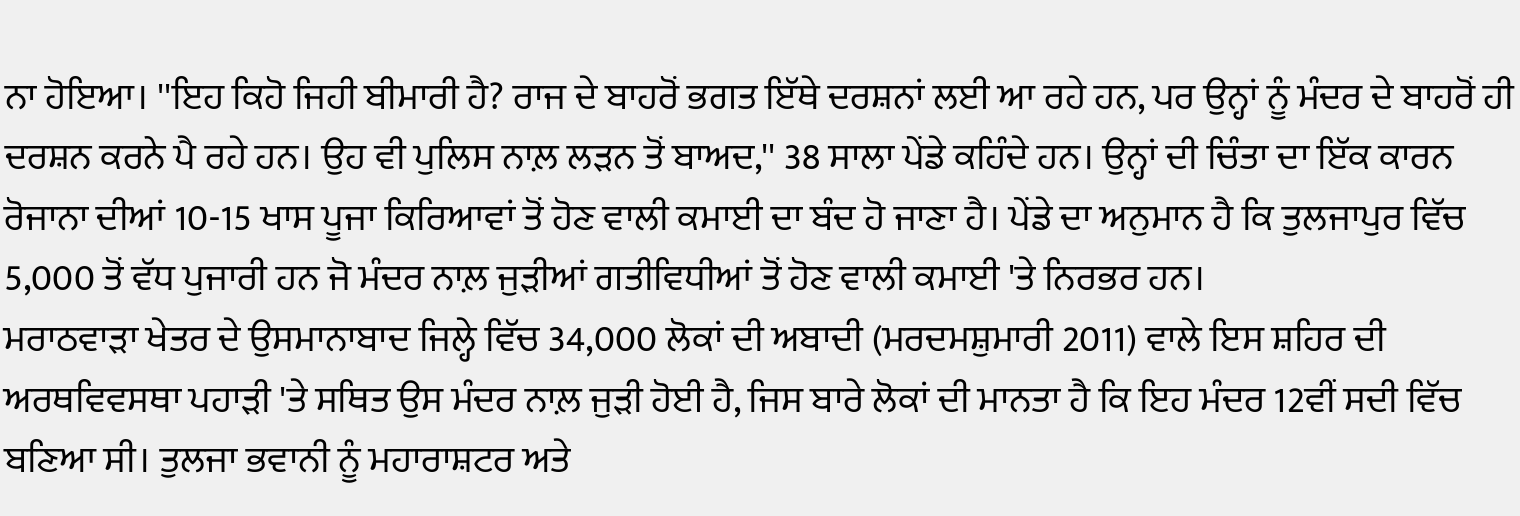ਨਾ ਹੋਇਆ। ''ਇਹ ਕਿਹੋ ਜਿਹੀ ਬੀਮਾਰੀ ਹੈ? ਰਾਜ ਦੇ ਬਾਹਰੋਂ ਭਗਤ ਇੱਥੇ ਦਰਸ਼ਨਾਂ ਲਈ ਆ ਰਹੇ ਹਨ, ਪਰ ਉਨ੍ਹਾਂ ਨੂੰ ਮੰਦਰ ਦੇ ਬਾਹਰੋਂ ਹੀ ਦਰਸ਼ਨ ਕਰਨੇ ਪੈ ਰਹੇ ਹਨ। ਉਹ ਵੀ ਪੁਲਿਸ ਨਾਲ਼ ਲੜਨ ਤੋਂ ਬਾਅਦ,'' 38 ਸਾਲਾ ਪੇਂਡੇ ਕਹਿੰਦੇ ਹਨ। ਉਨ੍ਹਾਂ ਦੀ ਚਿੰਤਾ ਦਾ ਇੱਕ ਕਾਰਨ ਰੋਜਾਨਾ ਦੀਆਂ 10-15 ਖਾਸ ਪੂਜਾ ਕਿਰਿਆਵਾਂ ਤੋਂ ਹੋਣ ਵਾਲੀ ਕਮਾਈ ਦਾ ਬੰਦ ਹੋ ਜਾਣਾ ਹੈ। ਪੇਂਡੇ ਦਾ ਅਨੁਮਾਨ ਹੈ ਕਿ ਤੁਲਜਾਪੁਰ ਵਿੱਚ 5,000 ਤੋਂ ਵੱਧ ਪੁਜਾਰੀ ਹਨ ਜੋ ਮੰਦਰ ਨਾਲ਼ ਜੁੜੀਆਂ ਗਤੀਵਿਧੀਆਂ ਤੋਂ ਹੋਣ ਵਾਲੀ ਕਮਾਈ 'ਤੇ ਨਿਰਭਰ ਹਨ।
ਮਰਾਠਵਾੜਾ ਖੇਤਰ ਦੇ ਉਸਮਾਨਾਬਾਦ ਜਿਲ੍ਹੇ ਵਿੱਚ 34,000 ਲੋਕਾਂ ਦੀ ਅਬਾਦੀ (ਮਰਦਮਸ਼ੁਮਾਰੀ 2011) ਵਾਲੇ ਇਸ ਸ਼ਹਿਰ ਦੀ ਅਰਥਵਿਵਸਥਾ ਪਹਾੜੀ 'ਤੇ ਸਥਿਤ ਉਸ ਮੰਦਰ ਨਾਲ਼ ਜੁੜੀ ਹੋਈ ਹੈ, ਜਿਸ ਬਾਰੇ ਲੋਕਾਂ ਦੀ ਮਾਨਤਾ ਹੈ ਕਿ ਇਹ ਮੰਦਰ 12ਵੀਂ ਸਦੀ ਵਿੱਚ ਬਣਿਆ ਸੀ। ਤੁਲਜਾ ਭਵਾਨੀ ਨੂੰ ਮਹਾਰਾਸ਼ਟਰ ਅਤੇ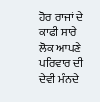ਹੋਰ ਰਾਜਾਂ ਦੇ ਕਾਫੀ ਸਾਰੇ ਲੋਕ ਆਪਣੇ ਪਰਿਵਾਰ ਦੀ ਦੇਵੀ ਮੰਨਦੇ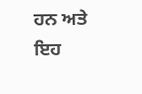ਹਨ ਅਤੇ ਇਹ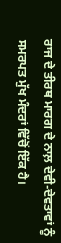ਰਾਜ ਦੇ ਤੀਰਥ ਮਾਰਗ ਦੇ ਨਾਲ਼ ਦੇਵੀ-ਦੇਵਤਾਵਾਂ ਨੂੰ ਸਮਰਪਤ ਮੁੱਖ ਮੰਦਰਾਂ ਵਿੱਚੋਂ ਇੱਕ ਹੈ।